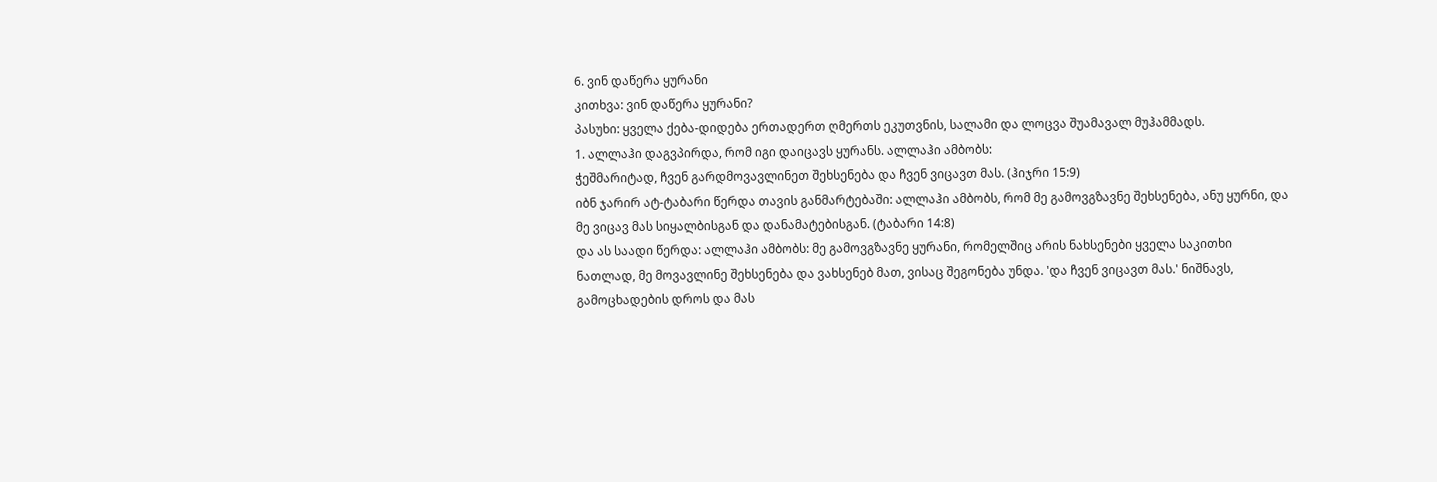6. ვინ დაწერა ყურანი
კითხვა: ვინ დაწერა ყურანი?
პასუხი: ყველა ქება-დიდება ერთადერთ ღმერთს ეკუთვნის, სალამი და ლოცვა შუამავალ მუჰამმადს.
1. ალლაჰი დაგვპირდა, რომ იგი დაიცავს ყურანს. ალლაჰი ამბობს:
ჭეშმარიტად, ჩვენ გარდმოვავლინეთ შეხსენება და ჩვენ ვიცავთ მას. (ჰიჯრი 15:9)
იბნ ჯარირ ატ-ტაბარი წერდა თავის განმარტებაში: ალლაჰი ამბობს, რომ მე გამოვგზავნე შეხსენება, ანუ ყურნი, და მე ვიცავ მას სიყალბისგან და დანამატებისგან. (ტაბარი 14:8)
და ას საადი წერდა: ალლაჰი ამბობს: მე გამოვგზავნე ყურანი, რომელშიც არის ნახსენები ყველა საკითხი ნათლად, მე მოვავლინე შეხსენება და ვახსენებ მათ, ვისაც შეგონება უნდა. 'და ჩვენ ვიცავთ მას.' ნიშნავს, გამოცხადების დროს და მას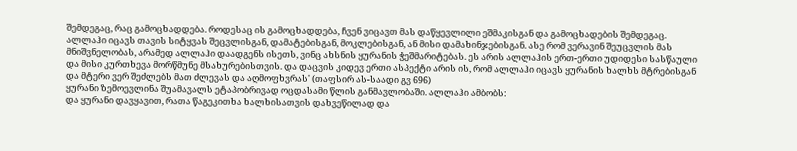შემდეგაც, რაც გამოცხადდება. როდესაც ის გამოცხადდება, ჩვენ ვიცავთ მას დაწყევლილი ეშმაკისგან და გამოცხადების შემდეგაც. ალლაჰი იცავს თავის სიტყვას შეცვლისგან, დამატებისგან, მოკლებისგან, ან მისი დამახინჯებისგან. ასე რომ ვერავინ შეუცვლის მას მნიშვნელობას, არამედ ალლაჰი დაადგენს ისეთს, ვინც ახსნის ყურანის ჭეშმარიტებას. ეს არის ალლაჰის ერთ-ერთი უდიდესი სასწაული და მისი კურთხევა მორწმუნე მსახურებისთვის. და დაცვის კიდევ ერთი ასპექტი არის ის, რომ ალლაჰი იცავს ყურანის ხალხს მტრებისგან და მტერი ვერ შეძლებს მათ ძლევას და აღმოფხვრას' (თაფსირ ას-საადი გვ 696)
ყურანი ზემოევლინა შუამავალს ეტაპობრივად ოცდასამი წლის განმავლობაში. ალლაჰი ამბობს:
და ყურანი დავყავით, რათა წაგეკითხა ხალხისათვის დახვეწილად და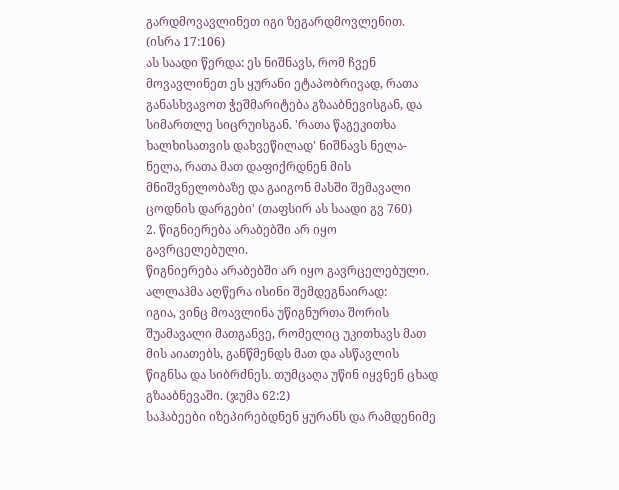გარდმოვავლინეთ იგი ზეგარდმოვლენით. (ისრა 17:106)
ას საადი წერდა: ეს ნიშნავს, რომ ჩვენ მოვავლინეთ ეს ყურანი ეტაპობრივად, რათა განასხვავოთ ჭეშმარიტება გზააბნევისგან, და სიმართლე სიცრუისგან. 'რათა წაგეკითხა ხალხისათვის დახვეწილად' ნიშნავს ნელა-ნელა, რათა მათ დაფიქრდნენ მის მნიშვნელობაზე და გაიგონ მასში შემავალი ცოდნის დარგები' (თაფსირ ას საადი გვ 760)
2. წიგნიერება არაბებში არ იყო გავრცელებული.
წიგნიერება არაბებში არ იყო გავრცელებული. ალლაჰმა აღწერა ისინი შემდეგნაირად:
იგია, ვინც მოავლინა უწიგნურთა შორის შუამავალი მათგანვე, რომელიც უკითხავს მათ მის აიათებს, განწმენდს მათ და ასწავლის წიგნსა და სიბრძნეს. თუმცაღა უწინ იყვნენ ცხად გზააბნევაში. (ჯუმა 62:2)
საჰაბეები იზეპირებდნენ ყურანს და რამდენიმე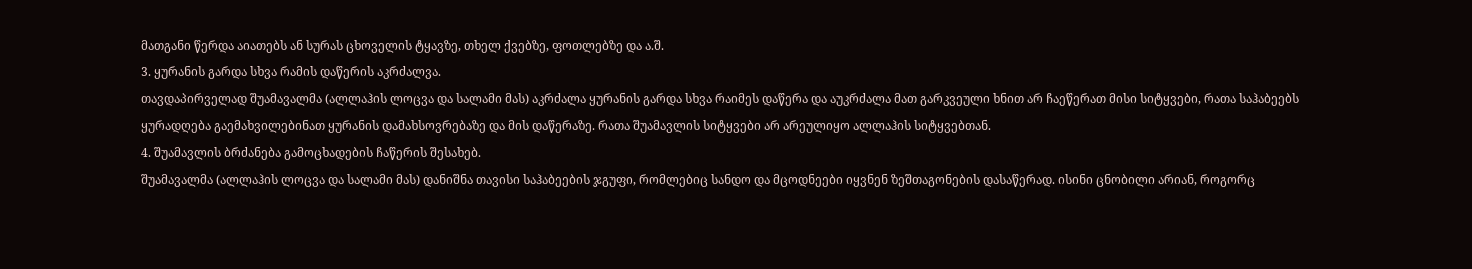მათგანი წერდა აიათებს ან სურას ცხოველის ტყავზე, თხელ ქვებზე, ფოთლებზე და ა.შ.
3. ყურანის გარდა სხვა რამის დაწერის აკრძალვა.
თავდაპირველად შუამავალმა (ალლაჰის ლოცვა და სალამი მას) აკრძალა ყურანის გარდა სხვა რაიმეს დაწერა და აუკრძალა მათ გარკვეული ხნით არ ჩაეწერათ მისი სიტყვები, რათა საჰაბეებს ყურადღება გაემახვილებინათ ყურანის დამახსოვრებაზე და მის დაწერაზე. რათა შუამავლის სიტყვები არ არეულიყო ალლაჰის სიტყვებთან.
4. შუამავლის ბრძანება გამოცხადების ჩაწერის შესახებ.
შუამავალმა (ალლაჰის ლოცვა და სალამი მას) დანიშნა თავისი საჰაბეების ჯგუფი, რომლებიც სანდო და მცოდნეები იყვნენ ზეშთაგონების დასაწერად. ისინი ცნობილი არიან, როგორც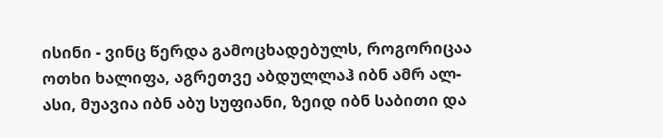ისინი - ვინც წერდა გამოცხადებულს, როგორიცაა ოთხი ხალიფა, აგრეთვე აბდულლაჰ იბნ ამრ ალ-ასი, მუავია იბნ აბუ სუფიანი, ზეიდ იბნ საბითი და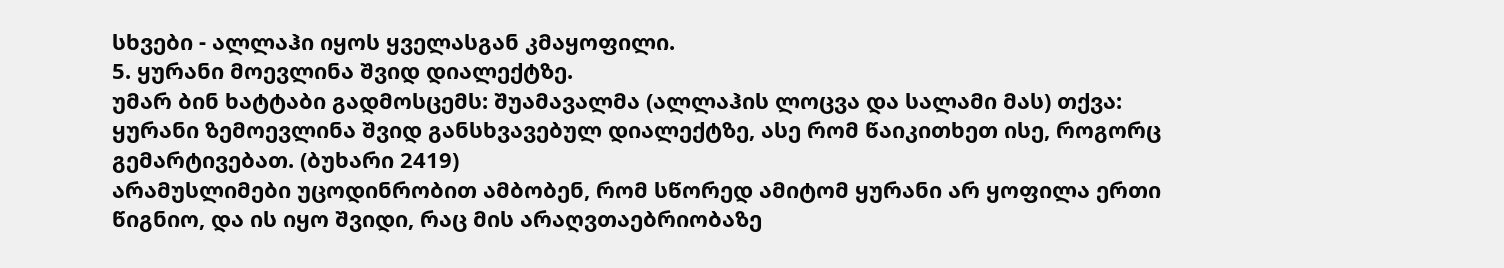სხვები - ალლაჰი იყოს ყველასგან კმაყოფილი.
5. ყურანი მოევლინა შვიდ დიალექტზე.
უმარ ბინ ხატტაბი გადმოსცემს: შუამავალმა (ალლაჰის ლოცვა და სალამი მას) თქვა:
ყურანი ზემოევლინა შვიდ განსხვავებულ დიალექტზე, ასე რომ წაიკითხეთ ისე, როგორც გემარტივებათ. (ბუხარი 2419)
არამუსლიმები უცოდინრობით ამბობენ, რომ სწორედ ამიტომ ყურანი არ ყოფილა ერთი წიგნიო, და ის იყო შვიდი, რაც მის არაღვთაებრიობაზე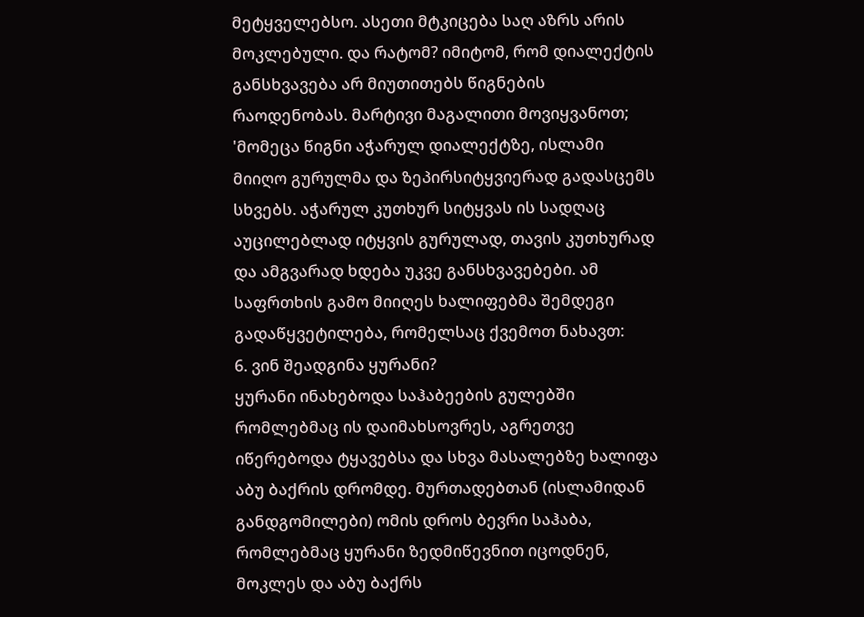მეტყველებსო. ასეთი მტკიცება საღ აზრს არის მოკლებული. და რატომ? იმიტომ, რომ დიალექტის განსხვავება არ მიუთითებს წიგნების რაოდენობას. მარტივი მაგალითი მოვიყვანოთ; 'მომეცა წიგნი აჭარულ დიალექტზე, ისლამი მიიღო გურულმა და ზეპირსიტყვიერად გადასცემს სხვებს. აჭარულ კუთხურ სიტყვას ის სადღაც აუცილებლად იტყვის გურულად, თავის კუთხურად და ამგვარად ხდება უკვე განსხვავებები. ამ საფრთხის გამო მიიღეს ხალიფებმა შემდეგი გადაწყვეტილება, რომელსაც ქვემოთ ნახავთ:
6. ვინ შეადგინა ყურანი?
ყურანი ინახებოდა საჰაბეების გულებში რომლებმაც ის დაიმახსოვრეს, აგრეთვე იწერებოდა ტყავებსა და სხვა მასალებზე ხალიფა აბუ ბაქრის დრომდე. მურთადებთან (ისლამიდან განდგომილები) ომის დროს ბევრი საჰაბა, რომლებმაც ყურანი ზედმიწევნით იცოდნენ, მოკლეს და აბუ ბაქრს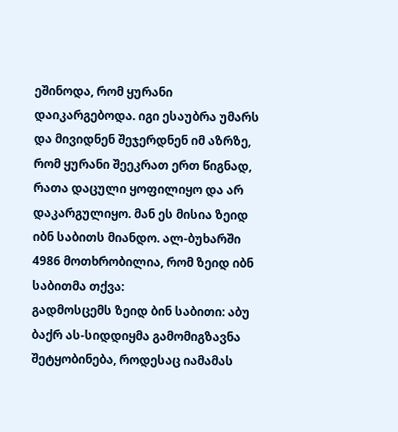ეშინოდა, რომ ყურანი დაიკარგებოდა. იგი ესაუბრა უმარს და მივიდნენ შეჯერდნენ იმ აზრზე, რომ ყურანი შეეკრათ ერთ წიგნად, რათა დაცული ყოფილიყო და არ დაკარგულიყო. მან ეს მისია ზეიდ იბნ საბითს მიანდო. ალ-ბუხარში 4986 მოთხრობილია, რომ ზეიდ იბნ საბითმა თქვა:
გადმოსცემს ზეიდ ბინ საბითი: აბუ ბაქრ ას-სიდდიყმა გამომიგზავნა შეტყობინება, როდესაც იამამას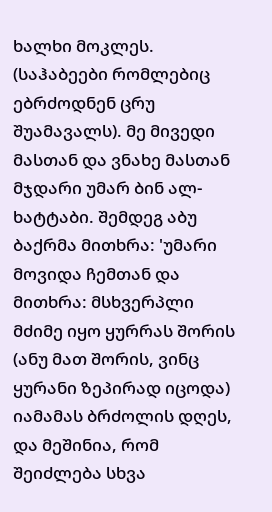ხალხი მოკლეს. (საჰაბეები რომლებიც ებრძოდნენ ცრუ შუამავალს). მე მივედი მასთან და ვნახე მასთან მჯდარი უმარ ბინ ალ-ხატტაბი. შემდეგ აბუ ბაქრმა მითხრა: 'უმარი მოვიდა ჩემთან და მითხრა: მსხვერპლი მძიმე იყო ყურრას შორის (ანუ მათ შორის, ვინც ყურანი ზეპირად იცოდა) იამამას ბრძოლის დღეს, და მეშინია, რომ შეიძლება სხვა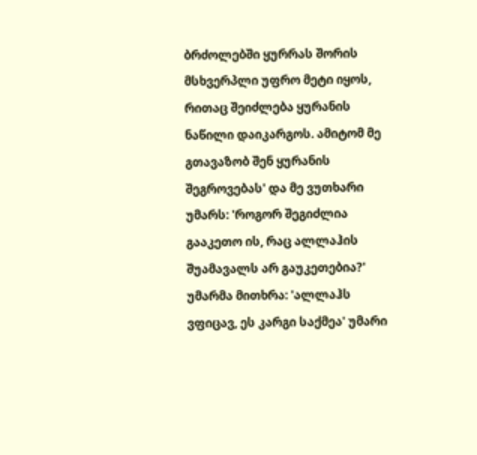ბრძოლებში ყურრას შორის მსხვერპლი უფრო მეტი იყოს, რითაც შეიძლება ყურანის ნაწილი დაიკარგოს. ამიტომ მე გთავაზობ შენ ყურანის შეგროვებას' და მე ვუთხარი უმარს: 'როგორ შეგიძლია გააკეთო ის, რაც ალლაჰის შუამავალს არ გაუკეთებია?' უმარმა მითხრა: 'ალლაჰს ვფიცავ, ეს კარგი საქმეა' უმარი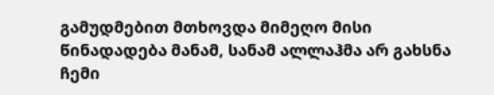გამუდმებით მთხოვდა მიმეღო მისი წინადადება მანამ, სანამ ალლაჰმა არ გახსნა ჩემი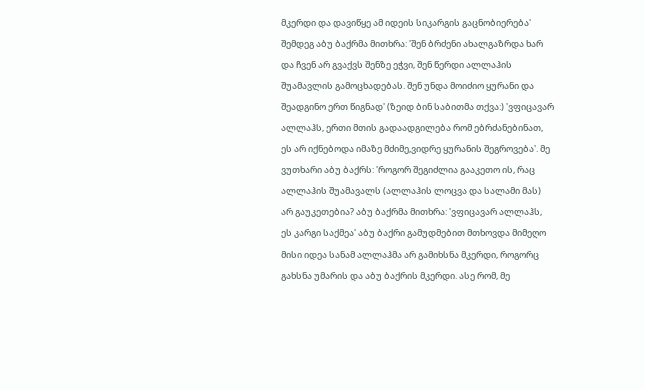მკერდი და დავიწყე ამ იდეის სიკარგის გაცნობიერება' შემდეგ აბუ ბაქრმა მითხრა: 'შენ ბრძენი ახალგაზრდა ხარ და ჩვენ არ გვაქვს შენზე ეჭვი, შენ წერდი ალლაჰის შუამავლის გამოცხადებას. შენ უნდა მოიძიო ყურანი და შეადგინო ერთ წიგნად' (ზეიდ ბინ საბითმა თქვა:) 'ვფიცავარ ალლაჰს, ერთი მთის გადაადგილება რომ ებრძანებინათ, ეს არ იქნებოდა იმაზე მძიმე,ვიდრე ყურანის შეგროვება'. მე ვუთხარი აბუ ბაქრს: 'როგორ შეგიძლია გააკეთო ის, რაც ალლაჰის შუამავალს (ალლაჰის ლოცვა და სალამი მას) არ გაუკეთებია? აბუ ბაქრმა მითხრა: 'ვფიცავარ ალლაჰს, ეს კარგი საქმეა' აბუ ბაქრი გამუდმებით მთხოვდა მიმეღო მისი იდეა სანამ ალლაჰმა არ გამიხსნა მკერდი, როგორც გახსნა უმარის და აბუ ბაქრის მკერდი. ასე რომ, მე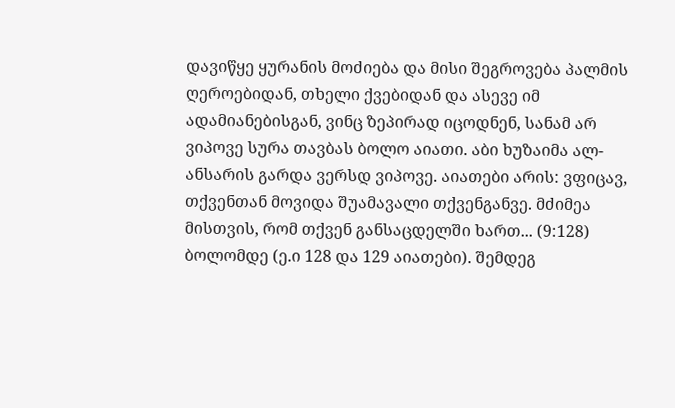დავიწყე ყურანის მოძიება და მისი შეგროვება პალმის ღეროებიდან, თხელი ქვებიდან და ასევე იმ ადამიანებისგან, ვინც ზეპირად იცოდნენ, სანამ არ ვიპოვე სურა თავბას ბოლო აიათი. აბი ხუზაიმა ალ-ანსარის გარდა ვერსდ ვიპოვე. აიათები არის: ვფიცავ, თქვენთან მოვიდა შუამავალი თქვენგანვე. მძიმეა მისთვის, რომ თქვენ განსაცდელში ხართ... (9:128) ბოლომდე (ე.ი 128 და 129 აიათები). შემდეგ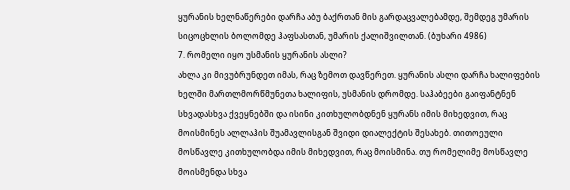ყურანის ხელნაწერები დარჩა აბუ ბაქრთან მის გარდაცვალებამდე, შემდეგ უმარის სიცოცხლის ბოლომდე ჰაფსასთან, უმარის ქალიშვილთან. (ბუხარი 4986)
7. რომელი იყო უსმანის ყურანის ასლი?
ახლა კი მივუბრუნდეთ იმას, რაც ზემოთ დავწერეთ. ყურანის ასლი დარჩა ხალიფების ხელში მართლმორწმუნეთა ხალიფის, უსმანის დრომდე. საჰაბეები გაიფანტნენ სხვადასხვა ქვეყნებში და ისინი კითხულობდნენ ყურანს იმის მიხედვით, რაც მოისმინეს ალლაჰის შუამავლისგან შვიდი დიალექტის შესახებ. თითოეული მოსწავლე კითხულობდა იმის მიხედვით, რაც მოისმინა. თუ რომელიმე მოსწავლე მოისმენდა სხვა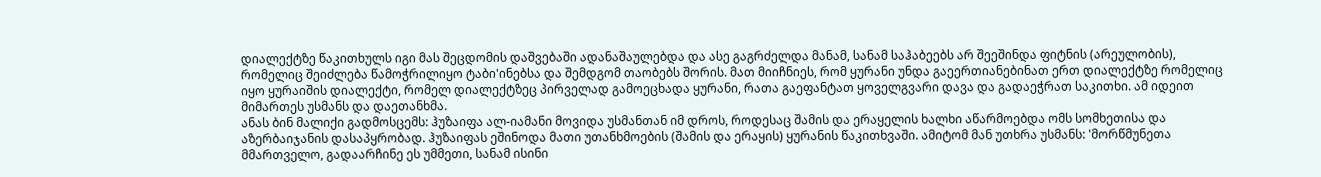დიალექტზე წაკითხულს იგი მას შეცდომის დაშვებაში ადანაშაულებდა და ასე გაგრძელდა მანამ, სანამ საჰაბეებს არ შეეშინდა ფიტნის (არეულობის), რომელიც შეიძლება წამოჭრილიყო ტაბი'ინებსა და შემდგომ თაობებს შორის. მათ მიიჩნიეს, რომ ყურანი უნდა გაეერთიანებინათ ერთ დიალექტზე რომელიც იყო ყურაიშის დიალექტი, რომელ დიალექტზეც პირველად გამოეცხადა ყურანი, რათა გაეფანტათ ყოველგვარი დავა და გადაეჭრათ საკითხი. ამ იდეით მიმართეს უსმანს და დაეთანხმა.
ანას ბინ მალიქი გადმოსცემს: ჰუზაიფა ალ-იამანი მოვიდა უსმანთან იმ დროს, როდესაც შამის და ერაყელის ხალხი აწარმოებდა ომს სომხეთისა და აზერბაიჯანის დასაპყრობად. ჰუზაიფას ეშინოდა მათი უთანხმოების (შამის და ერაყის) ყურანის წაკითხვაში. ამიტომ მან უთხრა უსმანს: 'მორწმუნეთა მმართველო, გადაარჩინე ეს უმმეთი, სანამ ისინი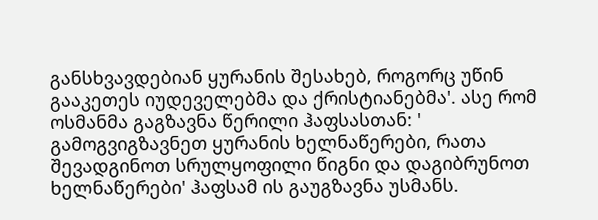განსხვავდებიან ყურანის შესახებ, როგორც უწინ გააკეთეს იუდეველებმა და ქრისტიანებმა'. ასე რომ ოსმანმა გაგზავნა წერილი ჰაფსასთან: ' გამოგვიგზავნეთ ყურანის ხელნაწერები, რათა შევადგინოთ სრულყოფილი წიგნი და დაგიბრუნოთ ხელნაწერები' ჰაფსამ ის გაუგზავნა უსმანს.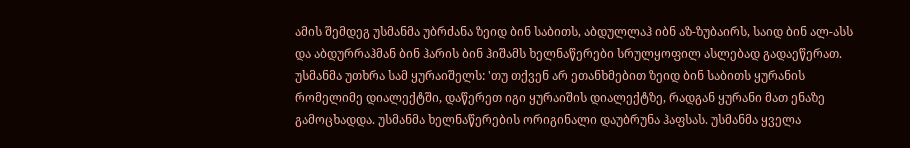ამის შემდეგ უსმანმა უბრძანა ზეიდ ბინ საბითს, აბდულლაჰ იბნ აზ-ზუბაირს, საიდ ბინ ალ-ასს და აბდურრაჰმან ბინ ჰარის ბინ ჰიშამს ხელნაწერები სრულყოფილ ასლებად გადაეწერათ. უსმანმა უთხრა სამ ყურაიშელს: 'თუ თქვენ არ ეთანხმებით ზეიდ ბინ საბითს ყურანის რომელიმე დიალექტში, დაწერეთ იგი ყურაიშის დიალექტზე, რადგან ყურანი მათ ენაზე გამოცხადდა. უსმანმა ხელნაწერების ორიგინალი დაუბრუნა ჰაფსას. უსმანმა ყველა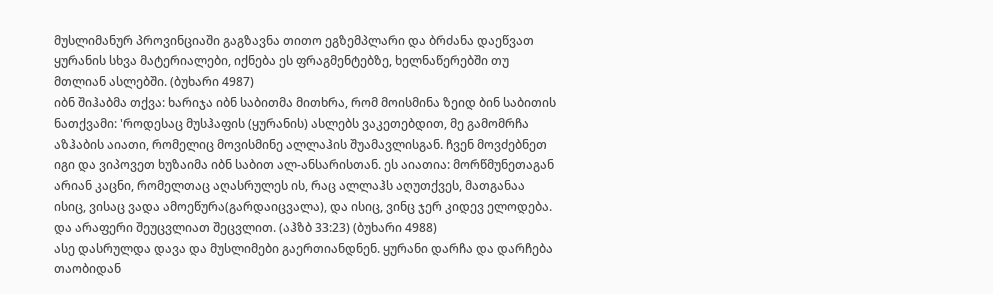მუსლიმანურ პროვინციაში გაგზავნა თითო ეგზემპლარი და ბრძანა დაეწვათ ყურანის სხვა მატერიალები, იქნება ეს ფრაგმენტებზე, ხელნაწერებში თუ მთლიან ასლებში. (ბუხარი 4987)
იბნ შიჰაბმა თქვა: ხარიჯა იბნ საბითმა მითხრა, რომ მოისმინა ზეიდ ბინ საბითის ნათქვამი: 'როდესაც მუსჰაფის (ყურანის) ასლებს ვაკეთებდით, მე გამომრჩა აზჰაბის აიათი, რომელიც მოვისმინე ალლაჰის შუამავლისგან. ჩვენ მოვძებნეთ იგი და ვიპოვეთ ხუზაიმა იბნ საბით ალ-ანსარისთან. ეს აიათია: მორწმუნეთაგან არიან კაცნი, რომელთაც აღასრულეს ის, რაც ალლაჰს აღუთქვეს, მათგანაა ისიც, ვისაც ვადა ამოეწურა(გარდაიცვალა), და ისიც, ვინც ჯერ კიდევ ელოდება. და არაფერი შეუცვლიათ შეცვლით. (აჰზბ 33:23) (ბუხარი 4988)
ასე დასრულდა დავა და მუსლიმები გაერთიანდნენ. ყურანი დარჩა და დარჩება თაობიდან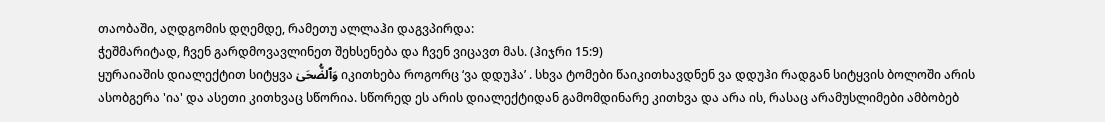თაობაში, აღდგომის დღემდე, რამეთუ ალლაჰი დაგვპირდა:
ჭეშმარიტად, ჩვენ გარდმოვავლინეთ შეხსენება და ჩვენ ვიცავთ მას. (ჰიჯრი 15:9)
ყურაიაშის დიალექტით სიტყვა وَٱلضُّحَىٰ იკითხება როგორც ‘ვა დდუჰა’ . სხვა ტომები წაიკითხავდნენ ვა დდუჰი რადგან სიტყვის ბოლოში არის ასობგერა 'ია' და ასეთი კითხვაც სწორია. სწორედ ეს არის დიალექტიდან გამომდინარე კითხვა და არა ის, რასაც არამუსლიმები ამბობებ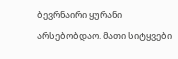ბევრნაირი ყურანი არსებობდაო. მათი სიტყვები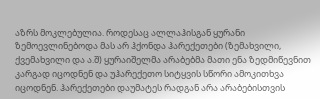აზრს მოკლებულია. როდესაც ალლაჰისგან ყურანი ზემოევლინებოდა მას არ ჰქონდა ჰარექეთები (ზემახვილი, ქვემახვილი და ა.შ) ყურაიშელმა არაბებმა მათი ენა ზედმიწევნით კარგად იცოდნენ და უჰარექეთო სიტყვის სწორი ამოკითხვა იცოდნენ. ჰარექეთები დაუმატეს რადგან არა არაბებისთვის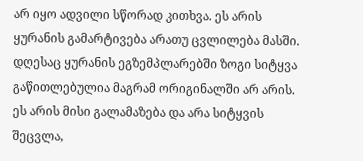არ იყო ადვილი სწორად კითხვა. ეს არის ყურანის გამარტივება არათუ ცვლილება მასში. დღესაც ყურანის ეგზემპლარებში ზოგი სიტყვა გაწითლებულია მაგრამ ორიგინალში არ არის. ეს არის მისი გალამაზება და არა სიტყვის შეცვლა,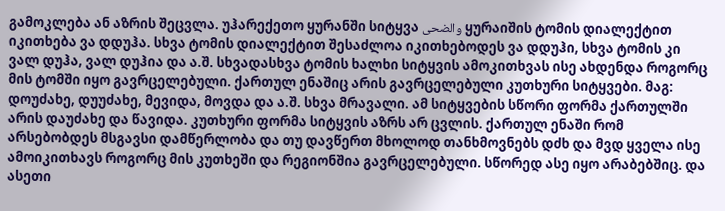გამოკლება ან აზრის შეცვლა. უჰარექეთო ყურანში სიტყვა والضحى ყურაიშის ტომის დიალექტით იკითხება ვა დდუჰა. სხვა ტომის დიალექტით შესაძლოა იკითხებოდეს ვა დდუჰი, სხვა ტომის კი ვალ დუჰა, ვალ დუჰია და ა.შ. სხვადასხვა ტომის ხალხი სიტყვის ამოკითხვას ისე ახდენდა როგორც მის ტომში იყო გავრცელებული. ქართულ ენაშიც არის გავრცელებული კუთხური სიტყვები. მაგ: დოუძახე, დუუძახე, მევიდა, მოვდა და ა.შ. სხვა მრავალი. ამ სიტყვების სწორი ფორმა ქართულში არის დაუძახე და წავიდა. კუთხური ფორმა სიტყვის აზრს არ ცვლის. ქართულ ენაში რომ არსებობდეს მსგავსი დამწერლობა და თუ დავწერთ მხოლოდ თანხმოვნებს დძხ და მვდ ყველა ისე ამოიკითხავს როგორც მის კუთხეში და რეგიონშია გავრცელებული. სწორედ ასე იყო არაბებშიც. და ასეთი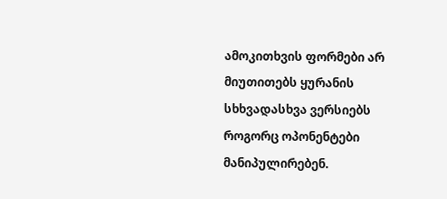ამოკითხვის ფორმები არ მიუთითებს ყურანის სხხვადასხვა ვერსიებს როგორც ოპონენტები მანიპულირებენ.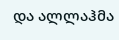და ალლაჰმა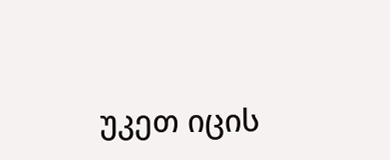უკეთ იცის